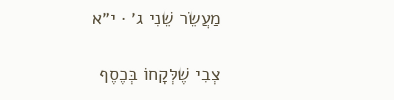מַעֲשֵׂר שֵׁנִי ג׳ · י״א

צְבִי שֶׁלְּקָחוֹ בְּכֶסֶף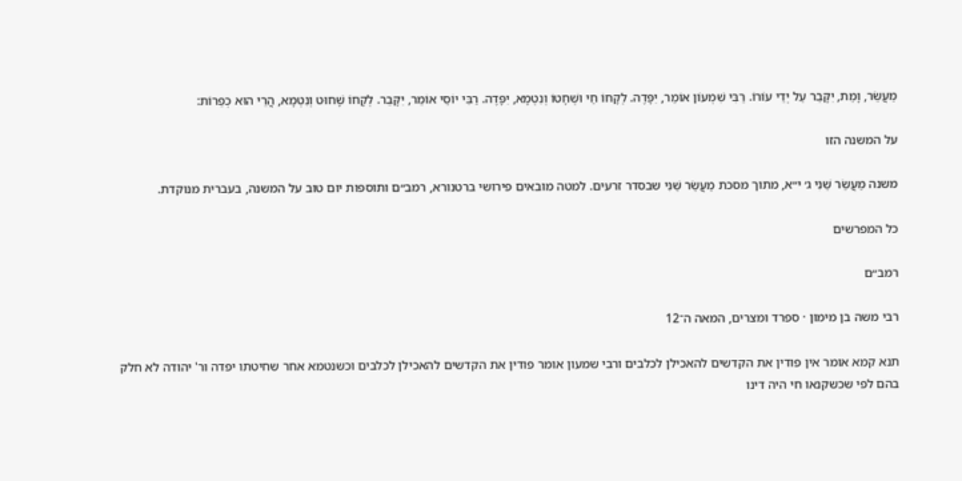מַעֲשֵׂר, וָמֵת, יִקָּבֵר עַל יְדֵי עוֹרוֹ. רַבִּי שִׁמְעוֹן אוֹמֵר, יִפָּדֶה. לְקָחוֹ חַי וּשְׁחָטוֹ וְנִטְמָא, יִפָּדֶה. רַבִּי יוֹסֵי אוֹמֵר, יִקָּבֵר. לְקָחוֹ שָׁחוּט וְנִטְמָא, הֲרֵי הוּא כְפֵרוֹת:

על המשנה הזו

משנה מַעֲשֵׂר שֵׁנִי ג׳ י״א, מתוך מסכת מַעֲשֵׂר שֵׁנִי שבסדר זרעים. למטה מובאים פירושי ברטנורא, רמב״ם ותוספות יום טוב על המשנה, בעברית מנוקדת.

כל המפרשים

רמב״ם

רבי משה בן מימון · ספרד ומצרים, המאה ה־12

תנא קמא אומר אין פודין את הקדשים להאכילן לכלבים ורבי שמעון אומר פודין את הקדשים להאכילן לכלבים וכשנטמא אחר שחיטתו יפדה ור' יהודה לא חלק בהם לפי שכשקנאו חי היה דינו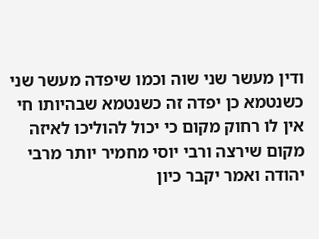ודין מעשר שני שוה וכמו שיפדה מעשר שני כשנטמא כן יפדה זה כשנטמא שבהיותו חי אין לו רחוק מקום כי יכול להוליכו לאיזה מקום שירצה ורבי יוסי מחמיר יותר מרבי יהודה ואמר יקבר כיון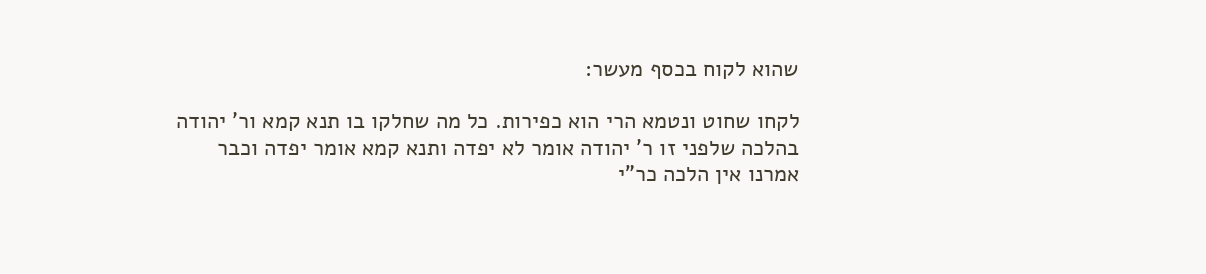שהוא לקוח בכסף מעשר:

לקחו שחוט ונטמא הרי הוא כפירות. כל מה שחלקו בו תנא קמא ור' יהודה בהלכה שלפני זו ר' יהודה אומר לא יפדה ותנא קמא אומר יפדה וכבר אמרנו אין הלכה כר"י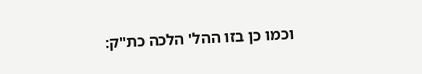וכמו כן בזו ההל' הלכה כת"ק: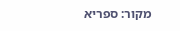מקור: ספריא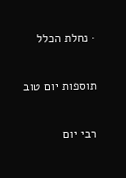· נחלת הכלל

תוספות יום טוב

רבי יום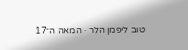טוב ליפמן הלר · המאה ה־17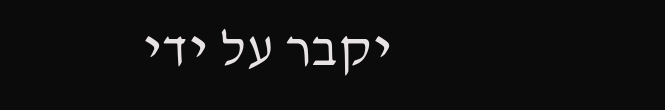יקבר על ידי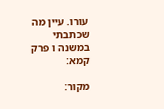עורו. עיין מה שכתבתי במשנה ו פרק קמא:

מקור: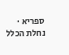ספריא · נחלת הכלל